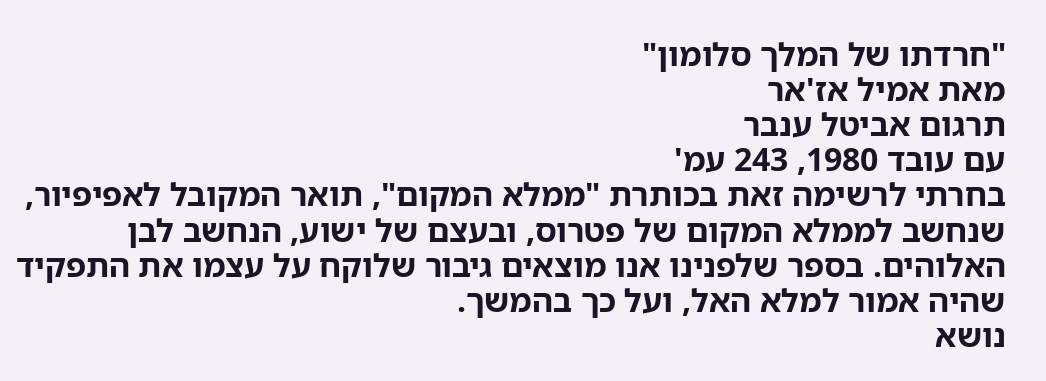"חרדתו של המלך סלומון"
מאת אמיל אז'אר
תרגום אביטל ענבר
עם עובד 1980, 243 עמ'
בחרתי לרשימה זאת בכותרת "ממלא המקום", תואר המקובל לאפיפיור, שנחשב לממלא המקום של פטרוס, ובעצם של ישוע, הנחשב לבן האלוהים. בספר שלפנינו אנו מוצאים גיבור שלוקח על עצמו את התפקיד שהיה אמור למלא האל, ועל כך בהמשך.
נושא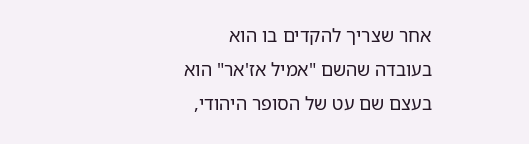אחר שצריך להקדים בו הוא בעובדה שהשם "אמיל אז'אר" הוא בעצם שם עט של הסופר היהודי,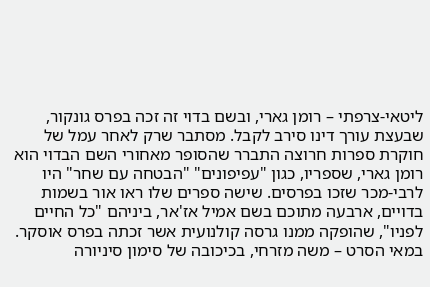ליטאי-צרפתי – רומן גארי, ובשם בדוי זה זכה בפרס גונקור, שבעצת עורך דינו סירב לקבל. מסתבר שרק לאחר עמל של חוקרת ספרות חרוצה התברר שהסופר מאחורי השם הבדוי הוא רומן גארי, שספריו, כגון "עפיפונים" "הבטחה עם שחר" היו לרבי-מכר שזכו בפרסים. שישה ספרים שלו ראו אור בשמות בדויים, ארבעה מתוכם בשם אמיל אז'אר, ביניהם "כל החיים לפניו", שהופקה ממנו גרסה קולנועית אשר זכתה בפרס אוסקר. במאי הסרט – משה מזרחי, בכיכובה של סימון סיניורה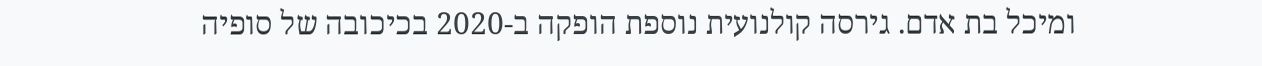ומיכל בת אדם. גירסה קולנועית נוספת הופקה ב-2020 בכיכובה של סופיה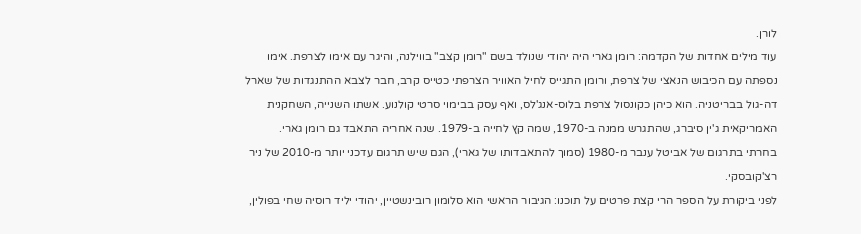לורן.
עוד מילים אחדות של הקדמה: רומן גארי היה יהודי שנולד בשם "רומן קצב" בווילנה, והיגר עם אימו לצרפת. אימו נספתה עם הכיבוש הנאצי של צרפת, ורומן התגייס לחיל האוויר הצרפתי כטייס קרב, חבר לצבא ההתנגדות של שארל דה-גול בבריטניה. הוא כיהן כקונסול צרפת בלוס-אנג'לס, ואף עסק בבימוי סרטי קולנוע. אשתו השנייה, השחקנית האמריקאית ג'ין סיברג, שהתגרש ממנה ב-1970, שמה קץ לחייה ב-1979. שנה אחריה התאבד גם רומן גארי.
בחרתי בתרגום של אביטל ענבר מ-1980 (סמוך להתאבדותו של גארי), הגם שיש תרגום עדכני יותר מ-2010 של ניר רצ'קובסקי.
לפני ביקורת על הספר הרי קצת פרטים על תוכנו: הגיבור הראשי הוא סלומון רובינשטיין, יהודי יליד רוסיה שחי בפולין,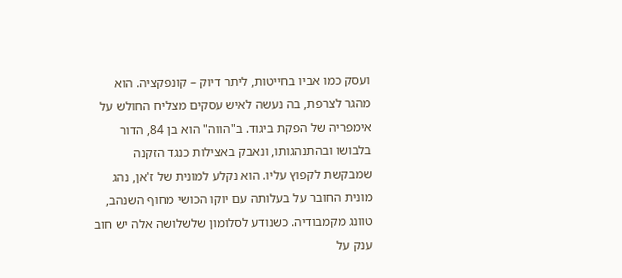ועסק כמו אביו בחייטות, ליתר דיוק – קונפקציה. הוא מהגר לצרפת, בה נעשה לאיש עסקים מצליח החולש על אימפריה של הפקת ביגוד. ב"הווה" הוא בן 84, הדור בלבושו ובהתנהגותו, ונאבק באצילות כנגד הזקנה שמבקשת לקפוץ עליו. הוא נקלע למונית של ז'אן, נהג מונית החובר על בעלותה עם יוקו הכושי מחוף השנהב, טוונג מקמבודיה. כשנודע לסלומון שלשלושה אלה יש חוב ענק על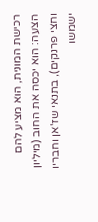רכישת המונית, הוא מציע להם הצעה: הוא יכסה את החוב (מיליון וחצי פרנקים), בתנאי שז'אן וחבריו ישמשו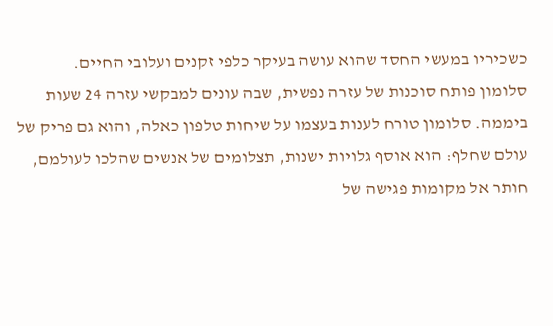כשכיריו במעשי החסד שהוא עושה בעיקר כלפי זקנים ועלובי החיים.
סלומון פותח סוכנות של עזרה נפשית, שבה עונים למבקשי עזרה 24 שעות ביממה. סלומון טורח לענות בעצמו על שיחות טלפון כאלה, והוא גם פריק של עולם שחלף: הוא אוסף גלויות ישנות, תצלומים של אנשים שהלכו לעולמם, חותר אל מקומות פגישה של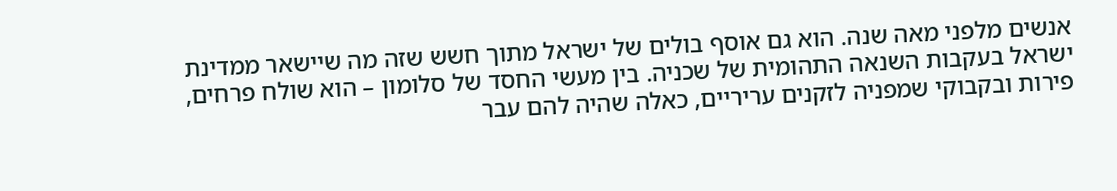אנשים מלפני מאה שנה. הוא גם אוסף בולים של ישראל מתוך חשש שזה מה שיישאר ממדינת ישראל בעקבות השנאה התהומית של שכניה. בין מעשי החסד של סלומון – הוא שולח פרחים, פירות ובקבוקי שמפניה לזקנים עריריים, כאלה שהיה להם עבר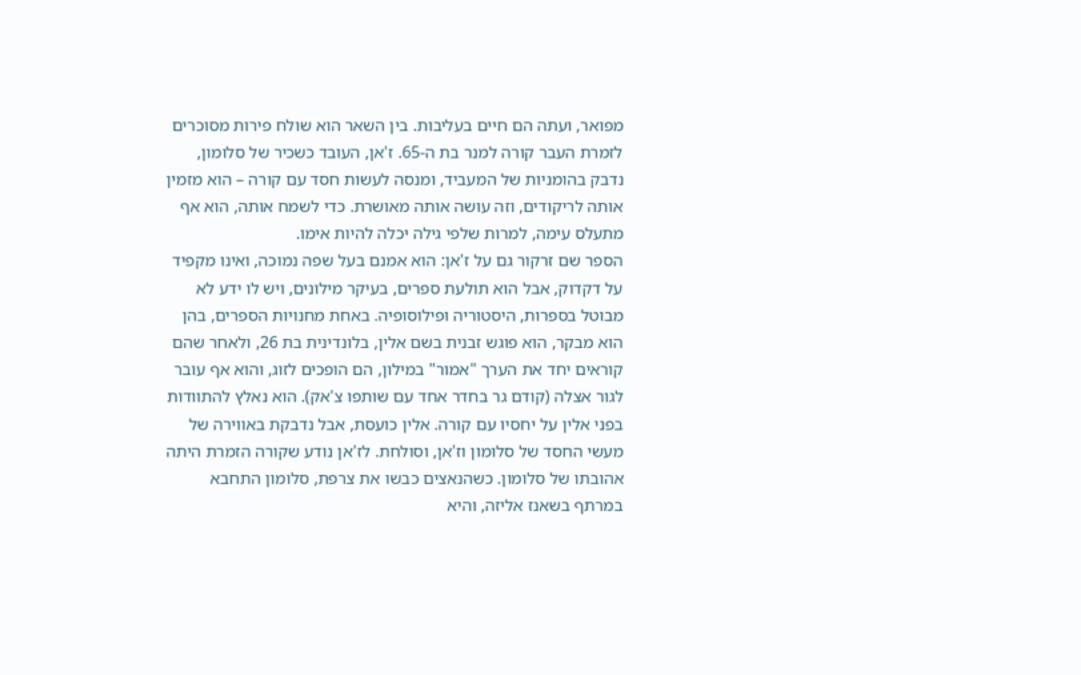מפואר, ועתה הם חיים בעליבות. בין השאר הוא שולח פירות מסוכרים לזמרת העבר קורה למנר בת ה-65. ז'אן, העובד כשכיר של סלומון, נדבק בהומניות של המעביד, ומנסה לעשות חסד עם קורה – הוא מזמין אותה לריקודים, וזה עושה אותה מאושרת. כדי לשמח אותה, הוא אף מתעלס עימה, למרות שלפי גילה יכלה להיות אימו.
הספר שם זרקור גם על ז'אן: הוא אמנם בעל שפה נמוכה, ואינו מקפיד על דקדוק, אבל הוא תולעת ספרים, בעיקר מילונים, ויש לו ידע לא מבוטל בספרות, היסטוריה ופילוסופיה. באחת מחנויות הספרים, בהן הוא מבקר, הוא פוגש זבנית בשם אלין, בלונדינית בת 26, ולאחר שהם קוראים יחד את הערך "אמור" במילון, הם הופכים לזוג, והוא אף עובר לגור אצלה (קודם גר בחדר אחד עם שותפו צ'אק). הוא נאלץ להתוודות בפני אלין על יחסיו עם קורה. אלין כועסת, אבל נדבקת באווירה של מעשי החסד של סלומון וז'אן, וסולחת. לז'אן נודע שקורה הזמרת היתה אהובתו של סלומון. כשהנאצים כבשו את צרפת, סלומון התחבא במרתף בשאנז אליזה, והיא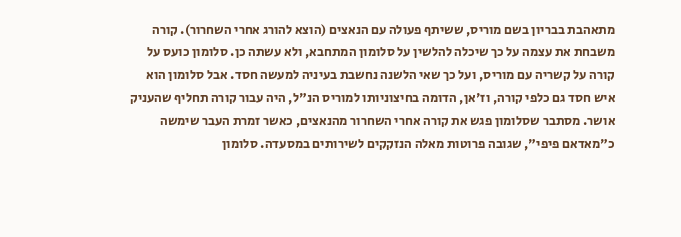מתאהבת בבריון בשם מוריס, ששיתף פעולה עם הנאצים (הוצא להורג אחרי השחרור). קורה משבחת את עצמה על כך שיכלה להלשין על סלומון המתחבא, ולא עשתה כן. סלומון כועס על קורה על קשריה עם מוריס, ועל כך שאי הלשנה נחשבת בעיניה למעשה חסד. אבל סלומון הוא איש חסד גם כלפי קורה, וז'אן, הדומה בחיצוניותו למוריס הנ"ל, היה עבור קורה תחליף שהעניק אושר. מסתבר שסלומון פגש את קורה אחרי השחרור מהנאצים, כאשר זמרת העבר שימשה כ"מאדאם פיפי", שגובה פרוטות מאלה הנזקקים לשירותים במסעדה. סלומון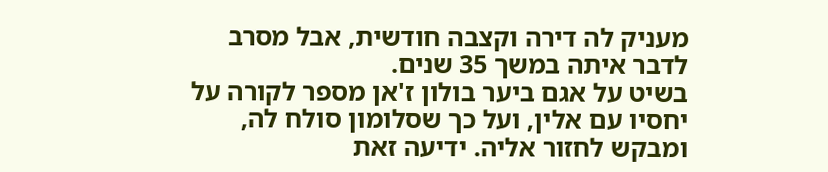מעניק לה דירה וקצבה חודשית, אבל מסרב לדבר איתה במשך 35 שנים.
בשיט על אגם ביער בולון ז'אן מספר לקורה על יחסיו עם אלין, ועל כך שסלומון סולח לה, ומבקש לחזור אליה. ידיעה זאת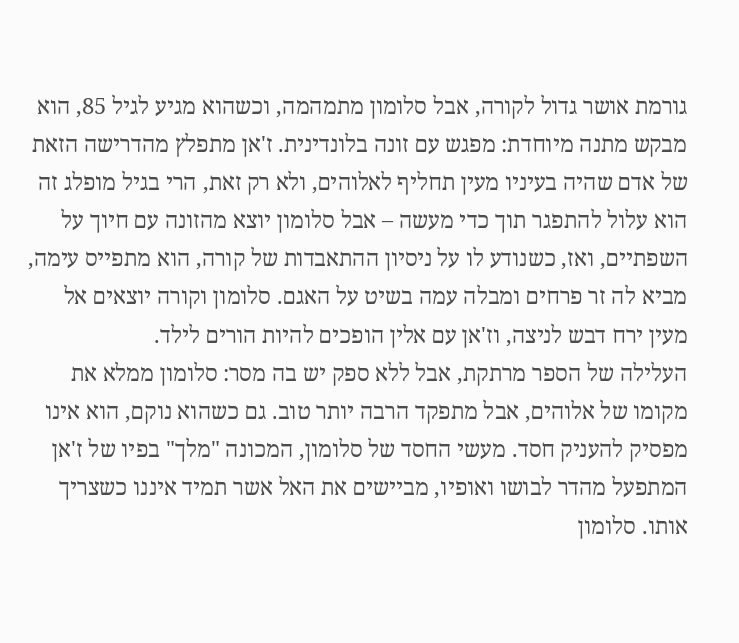גורמת אושר גדול לקורה, אבל סלומון מתמהמה, וכשהוא מגיע לגיל 85, הוא מבקש מתנה מיוחדת: מפגש עם זונה בלונדינית. ז'אן מתפלץ מהדרישה הזאת של אדם שהיה בעיניו מעין תחליף לאלוהים, ולא רק זאת, הרי בגיל מופלג זה הוא עלול להתפגר תוך כדי מעשה – אבל סלומון יוצא מהזונה עם חיוך על השפתיים, ואז, כשנודע לו על ניסיון ההתאבדות של קורה, הוא מתפייס עימה, מביא לה זר פרחים ומבלה עמה בשיט על האגם. סלומון וקורה יוצאים אל מעין ירח דבש לניצה, וז'אן עם אלין הופכים להיות הורים לילד.
העלילה של הספר מרתקת, אבל ללא ספק יש בה מסר: סלומון ממלא את מקומו של אלוהים, אבל מתפקד הרבה יותר טוב. גם כשהוא נוקם, הוא אינו מפסיק להעניק חסד. מעשי החסד של סלומון, המכונה "מלך" בפיו של ז'אן המתפעל מהדר לבושו ואופיו, מביישים את האל אשר תמיד איננו כשצריך אותו. סלומון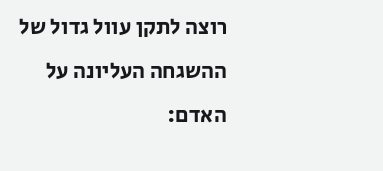רוצה לתקן עוול גדול של ההשגחה העליונה על האדם: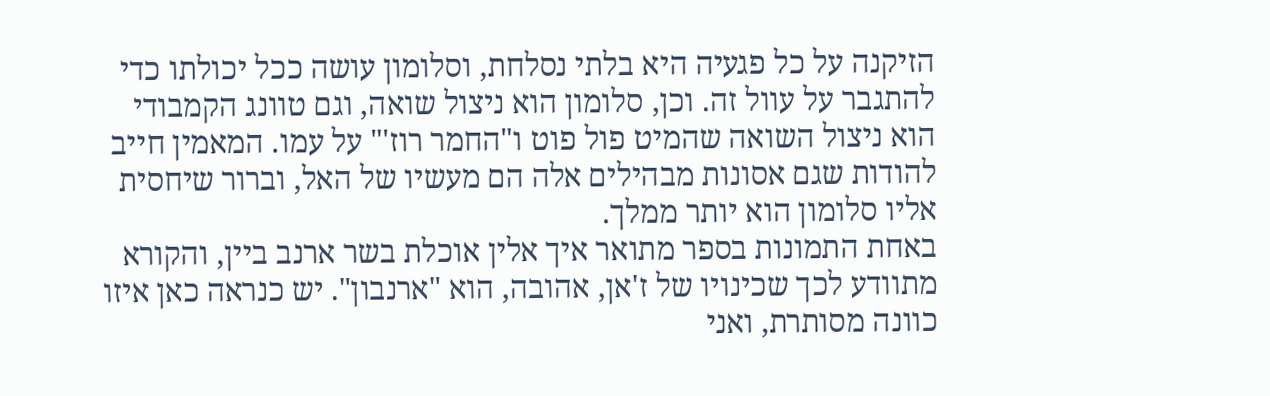הזיקנה על כל פגעיה היא בלתי נסלחת, וסלומון עושה ככל יכולתו כדי להתגבר על עוול זה. וכן, סלומון הוא ניצול שואה, וגם טוונג הקמבודי הוא ניצול השואה שהמיט פול פוט ו"החמר רוז'" על עמו. המאמין חייב להודות שגם אסונות מבהילים אלה הם מעשיו של האל, וברור שיחסית אליו סלומון הוא יותר ממלך.
באחת התמונות בספר מתואר איך אלין אוכלת בשר ארנב ביין, והקורא מתוודע לכך שכינויו של ז'אן, אהובה, הוא "ארנבון". יש כנראה כאן איזו כוונה מסותרת, ואני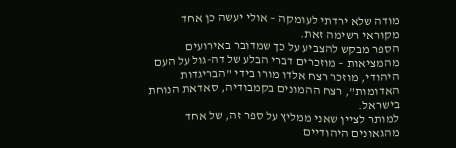מודה שלא ירדתי לעומקה – אולי יעשה כן אחד מקוראי רשימה זאת.
הספר מבקש להצביע על כך שמדובר באירועים מהמציאות – מוזכרים דברי הבלע של דה-גול על העם היהודי, מוזכר רצח אלדו מורו בידי "הבריגדות האדומות", רצח ההמונים בקמבודיה, סאדאת הנוחת בישראל.
למותר לציין שאני ממליץ על ספר זה, של אחד מהגאונים היהודיים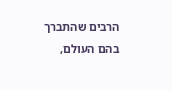הרבים שהתברך בהם העולם,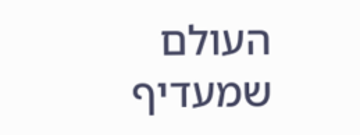העולם שמעדיף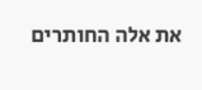את אלה החותרים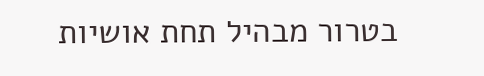בטרור מבהיל תחת אושיות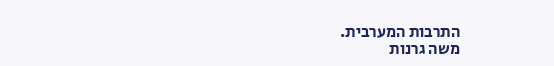התרבות המערבית.
משה גרנות